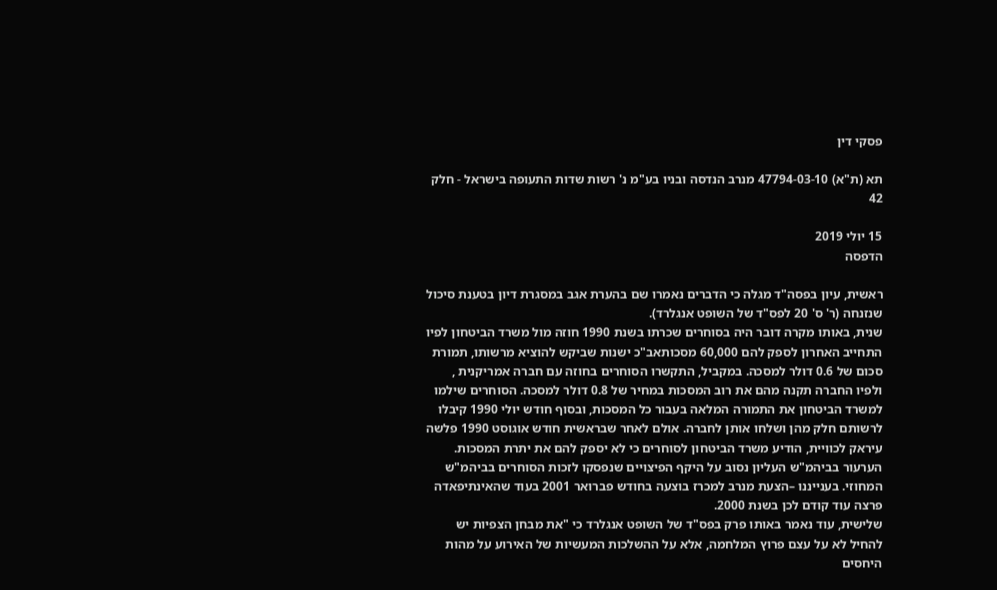פסקי דין

תא (ת"א) 47794-03-10 מנרב הנדסה ובניו בע"מ נ' רשות שדות התעופה בישראל - חלק 42

15 יולי 2019
הדפסה

ראשית, עיון בפסה"ד מגלה כי הדברים נאמרו שם בהערת אגב במסגרת דיון בטענת סיכול שנזנחה (ר' ס' 20 לפס"ד של השופט אנגלרד).
שנית, באותו מקרה דובר היה בסוחרים שכרתו בשנת 1990 חוזה מול משרד הביטחון לפיו התחייב האחרון לספק להם 60,000 מסכותאב"כ ישנות שביקש להוציא מרשותו, תמורת סכום של 0.6 דולר למסכה. במקביל, התקשרו הסוחרים בחוזה עם חברה אמריקנית , ולפיו החברה תקנה מהם את רוב המסכות במחיר של 0.8 דולר למסכה. הסוחרים שילמו למשרד הביטחון את התמורה המלאה בעבור כל המסכות, ובסוף חודש יולי 1990 קיבלו לרשותם חלק מהן ושלחו אותן לחברה. אולם לאחר שבראשית חודש אוגוסט 1990 פלשה עיראק לכוויית, הודיע משרד הביטחון לסוחרים כי לא יספק להם את יתרת המסכות. הערעור בביהמ"ש העליון נסוב על היקף הפיצויים שנפסקו לזכות הסוחרים בביהמ"ש המחוזי. בענייננו –הצעת מנרב למכרז בוצעה בחודש פברואר 2001 בעוד שהאינתיפאדה פרצה עוד קודם לכן בשנת 2000.
שלישית, עוד נאמר באותו פרק בפס"ד של השופט אנגלרד כי "את מבחן הצפיות יש להחיל לא על עצם פרוץ המלחמה, אלא על ההשלכות המעשיות של האירוע על מהות היחסים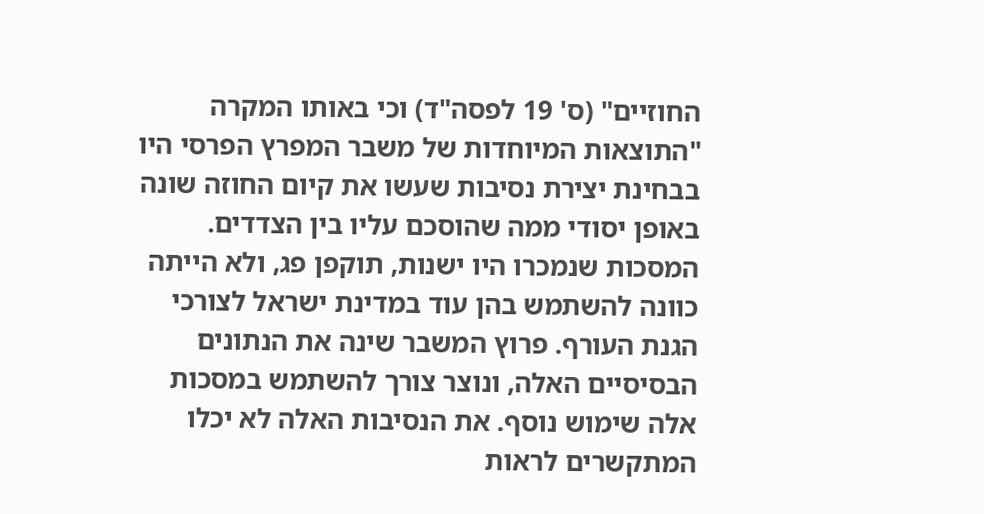החוזיים" (ס' 19 לפסה"ד) וכי באותו המקרה "התוצאות המיוחדות של משבר המפרץ הפרסי היו בבחינת יצירת נסיבות שעשו את קיום החוזה שונה באופן יסודי ממה שהוסכם עליו בין הצדדים. המסכות שנמכרו היו ישנות, תוקפן פג, ולא הייתה כוונה להשתמש בהן עוד במדינת ישראל לצורכי הגנת העורף. פרוץ המשבר שינה את הנתונים הבסיסיים האלה, ונוצר צורך להשתמש במסכות אלה שימוש נוסף. את הנסיבות האלה לא יכלו המתקשרים לראות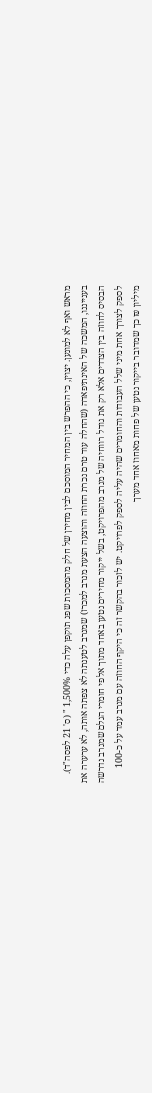מראש ואף לא למונען. יצוין, כי ההפרש בין המחיר המוסכם לבין מחירן של חלק מהמסכות שפג תוקפן עלה כדי 1,500% " (ס' 21 לפסה"ד).
בענייננו, המשכה של האינתיפאדה (שהחלה עוד טרם נכרת החוזה והוצעה הצעת מנרב למכרז) שמנרב לטענתה לא צפתה אותה, לא ערערה את הבסיס לחוזה בין הצדדים אלא רק את גודל רווחיה של מנרב מהפרויקט, בשל ייקור מחירים נטען באחד מתוך אלפי חומרי הגלם שמנרב נדרשה לספק לצורך אחת מיני שלל העבודות והחומרים שהיה עליה לספק לפרויקט. יש לזכור בהקשר זה כי היקף החוזה עם מנרב עמד על כ-100 מיליון ₪ כך שמדובר בייקור נטען של פחות מאחוז אחד מערך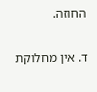החוזה.

ד. אין מחלוקת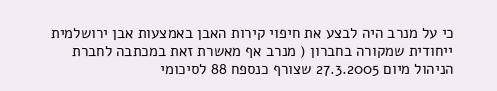כי על מנרב היה לבצע את חיפוי קירות האבן באמצעות אבן ירושלמית ייחודית שמקורה בחברון ( מנרב אף מאשרת זאת במכתבה לחברת הניהול מיום 27.3.2005 שצורף כנספח 88 לסיכומי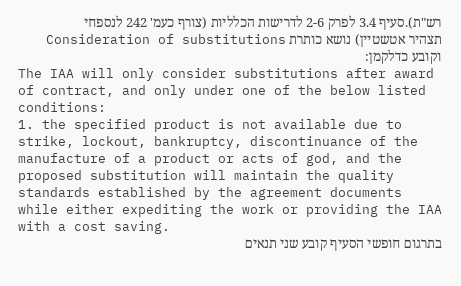רש"ת).סעיף 3.4 לפרק 2-6 לדרישות הכלליות (צורף כעמ' 242 לנספחי תצהיר אטשטיין) נושא כותרת Consideration of substitutions וקובע כדלקמן:
The IAA will only consider substitutions after award of contract, and only under one of the below listed conditions:
1. the specified product is not available due to strike, lockout, bankruptcy, discontinuance of the manufacture of a product or acts of god, and the proposed substitution will maintain the quality standards established by the agreement documents while either expediting the work or providing the IAA with a cost saving.
בתרגום חופשי הסעיף קובע שני תנאים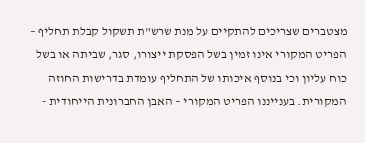מצטברים שצריכים להתקיים על מנת שרש"ת תשקול קבלת תחליף – הפריט המקורי אינו זמין בשל הפסקת ייצורו, סגר, שביתה או בשל כוח עליון וכי בנוסף איכותו של התחליף עומדת בדרישות החוזה המקורית. בענייננו הפריט המקורי – האבן החברונית הייחודית -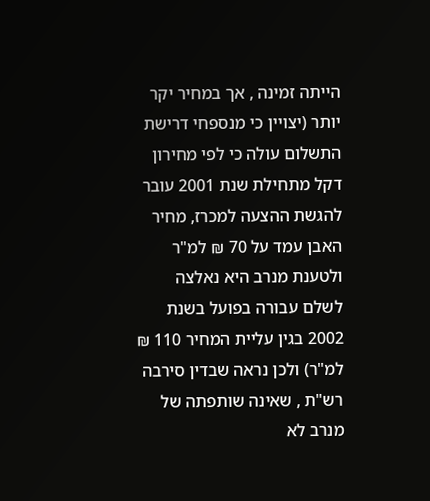הייתה זמינה , אך במחיר יקר יותר (יצויין כי מנספחי דרישת התשלום עולה כי לפי מחירון דקל מתחילת שנת 2001 עובר להגשת ההצעה למכרז, מחיר האבן עמד על 70 ₪ למ"ר ולטענת מנרב היא נאלצה לשלם עבורה בפועל בשנת 2002 בגין עליית המחיר 110 ₪ למ"ר) ולכן נראה שבדין סירבה רש"ת , שאינה שותפתה של מנרב לא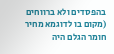בהפסדים ולא ברווחים (מקום בו לדוגמא מחיר חומר הגלם היה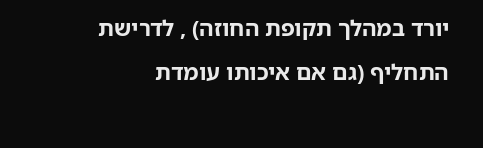יורד במהלך תקופת החוזה) , לדרישת התחליף (גם אם איכותו עומדת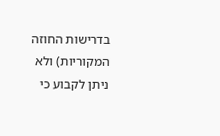בדרישות החוזה המקוריות) ולא ניתן לקבוע כי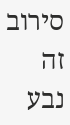סירוב זה נבע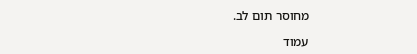מחוסר תום לב.

עמוד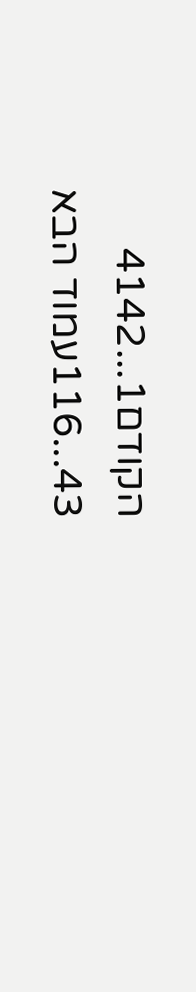הקודם1...4142
43...116עמוד הבא